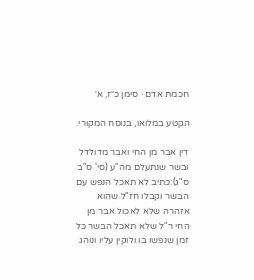חכמת אדם · סימן כ״ז, א׳

הקטע במלואו, בנוסח המקורי.

דין אבר מן החי ואבר מדולדל ובשר שנתעלם מה"ע (סי' ס"ב ס"ג):כתיב לא תאכל הנפש עם הבשר וקבלו חז"ל שהוא אזהרה שלא לאכול אבר מן החי ר"ל שלא תאכל הבשר כל זמן שנפשו בו ולוקין עליו ונוהג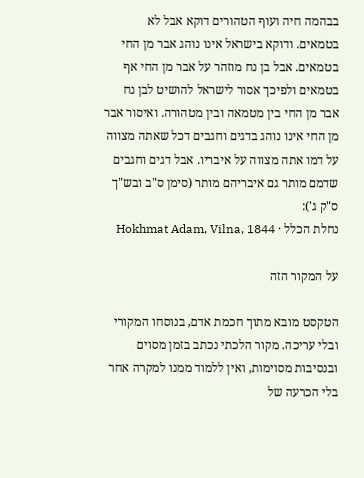בבהמה חיה ועוף הטהורים דוקא אבל לא בטמאים. ודוקא בישראל אינו נוהג אבר מן החי בטמאים. אבל בן נח מוזהר על אבר מן החי אף בטמאים ולפיכך אסור לישראל להושיט לבן נח אבר מן החי בין מטמאה ובין מטהורה. ואיסור אבר מן החי אינו נוהג בדגים וחגבים דכל שאתה מצווה על דמו אתה מצווה על איבריו. אבל דגים וחגבים שדמם מותר גם איבריהם מותר (סימן ס"ב ובש"ך ס"ק ג'):
נחלת הכלל · Hokhmat Adam, Vilna, 1844

על המקור הזה

הטקסט מובא מתוך חכמת אדם, בנוסחו המקורי ובלי עריכה. מקור הלכתי נכתב בזמן מסוים ובנסיבות מסוימות, ואין ללמוד ממנו למקרה אחר בלי הכרעה של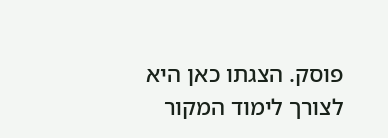פוסק. הצגתו כאן היא לצורך לימוד המקור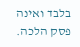בלבד ואינה פסק הלכה.